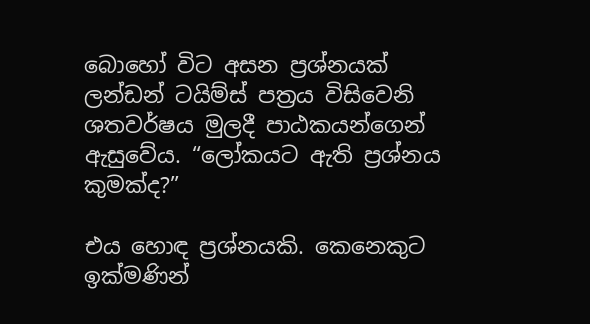බොහෝ විට අසන ප්‍රශ්නයක් ලන්ඩන් ටයිම්ස් පත්‍රය විසිවෙනි ශතවර්ෂය මුලදී පාඨකයන්ගෙන් ඇසුවේය. “ලෝකයට ඇති ප්‍රශ්නය කුමක්ද?”

එය හොඳ ප්‍රශ්නයකි. කෙනෙකුට ඉක්මණින්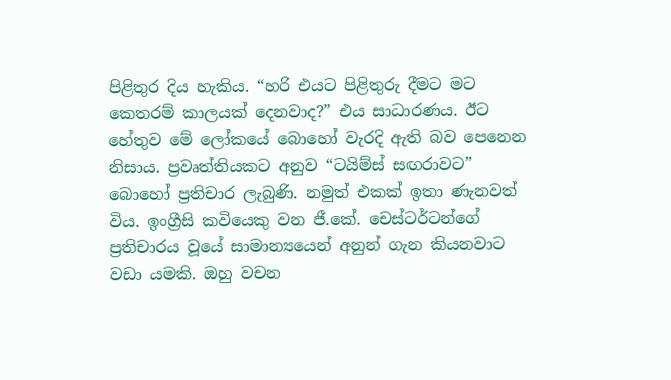පිළිතුර දිය හැකිය. “හරි එයට පිළිතුරු දීමට මට කෙතරම් කාලයක් දෙනවාද?” එය සාධාරණය. ඊට හේතුව මේ ලෝකයේ බොහෝ වැරදි ඇති බව පෙනෙන නිසාය. ප්‍රවෘත්තියකට අනුව “ටයිම්ස් සඟරාවට” බොහෝ ප්‍රතිචාර ලැබුණි. නමුත් එකක් ඉතා ණැනවත් විය. ඉංග්‍රීසි කවියෙකු වන ජී.කේ. චෙස්ටර්ටන්ගේ ප්‍රතිචාරය වූයේ සාමාන්‍යයෙන් අනුන් ගැන කියනවාට වඩා යමකි. ඔහු වචන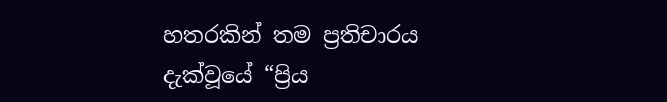හතරකින් තම ප්‍රතිචාරය දැක්වූයේ “ප්‍රිය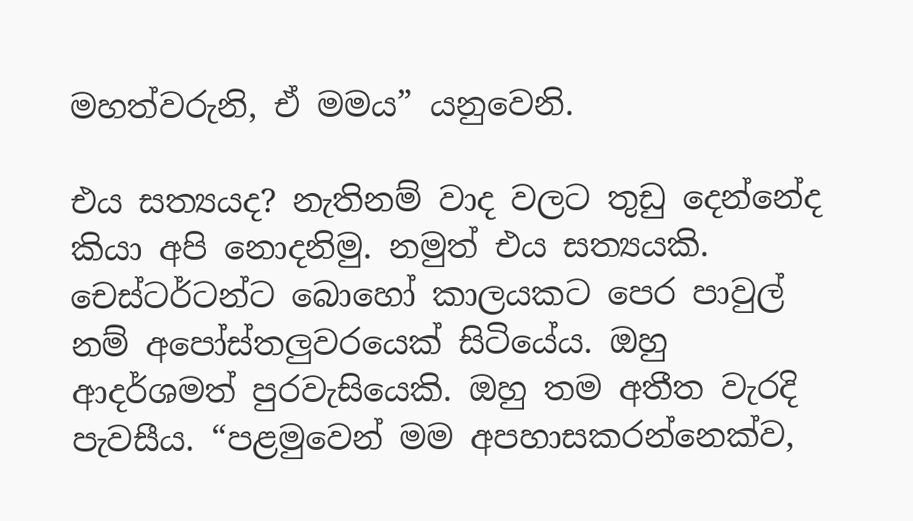මහත්වරුනි, ඒ මමය” යනුවෙනි.

එය සත්‍යයද? නැතිනම් වාද වලට තුඩු දෙන්නේද කියා අපි නොදනිමු. නමුත් එය සත්‍යයකි. චෙස්ටර්ටන්ට බොහෝ කාලයකට පෙර පාවුල් නම් අපෝස්තලුවරයෙක් සිටියේය. ඔහු ආදර්ශමත් පුරවැසියෙකි. ඔහු තම අතීත වැරදි පැවසීය. “පළමුවෙන් මම අපහාසකරන්නෙක්ව,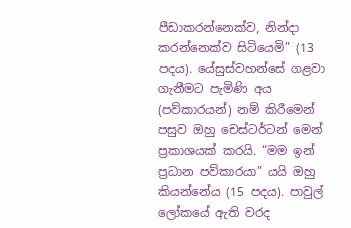පීඩාකරන්නෙක්ව, නින්දා කරන්නෙක්ව සිටියෙමි” (13 පදය). යේසුස්වහන්සේ ගළවා ගැනීමට පැමිණි අය (පව්කාරයන්) නම් කිරීමෙන් පසුව ඔහු චෙස්ටර්ටන් මෙන් ප්‍රකාශයක් කරයි. “මම ඉන් ප්‍රධාන පව්කාරයා” යයි ඔහු කියන්නේය (15 පදය). පාවුල් ලෝකයේ ඇති වරද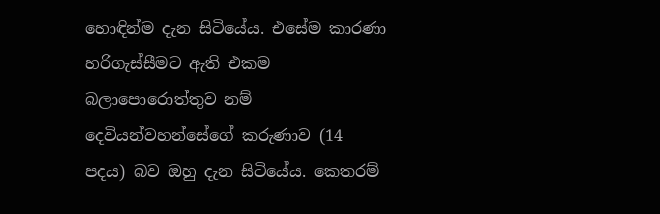හොඳින්ම දැන සිටියේය. එසේම කාරණා හරිගැස්සීමට ඇති එකම බලාපොරොත්තුව නම් දෙවියන්වහන්සේගේ කරුණාව (14 පදය) බව ඔහු දැන සිටියේය. කෙතරම්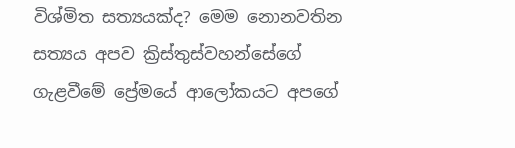විශ්මිත සත්‍යයක්ද? මෙම නොනවතින සත්‍යය අපව ක්‍රිස්තුස්වහන්සේගේ ගැළවීමේ ප්‍රේමයේ ආලෝකයට අපගේ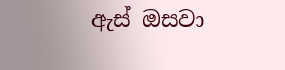ඇස් ඔසවා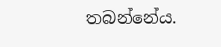තබන්නේය.